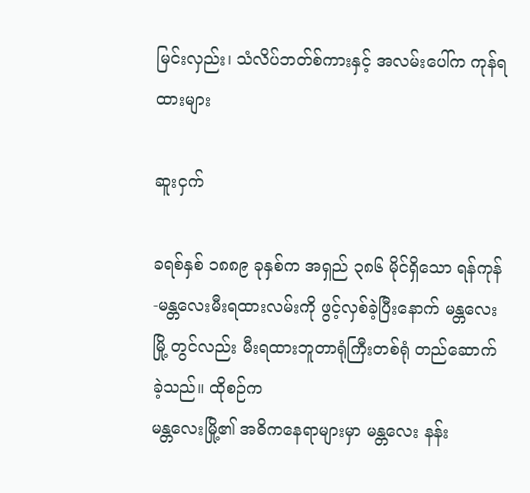မြင်းလှည်း၊ သံလိပ်ဘတ်စ်ကားနှင့် အလမ်းပေါ်က ကုန်ရထားများ

ဆူးငှက်

ခရစ်နှစ် ၁၈၈၉ ခုနှစ်က အရှည် ၃၈၆ မိုင်ရှိသော ရန်ကုန်-မန္တလေးမီးရထားလမ်းကို ဖွင့်လှစ်ခဲ့ပြီးနောက် မန္တလေးမြို့ တွင်လည်း မီးရထားဘူတာရုံကြီးတစ်ရုံ တည်ဆောက်ခဲ့သည်။ ထိုစဉ်က
မန္တလေးမြို့၏ အဓိကနေရာများမှာ မန္တလေး နန်း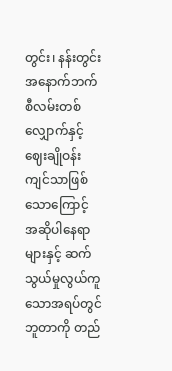တွင်း၊ နန်းတွင်းအနောက်ဘက်စီလမ်းတစ်လျှောက်နှင့် ဈေးချိုဝန်းကျင်သာဖြစ်သောကြောင့် အဆိုပါနေရာများနှင့် ဆက်သွယ်မှုလွယ်ကူသောအရပ်တွင် ဘူတာကို တည်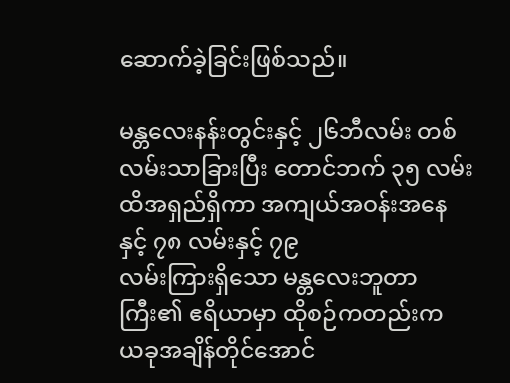ဆောက်ခဲ့ခြင်းဖြစ်သည်။

မန္တလေးနန်းတွင်းနှင့် ၂၆ဘီလမ်း တစ်လမ်းသာခြားပြီး တောင်ဘက် ၃၅ လမ်းထိအရှည်ရှိကာ အကျယ်အဝန်းအနေနှင့် ၇၈ လမ်းနှင့် ၇၉
လမ်းကြားရှိသော မန္တလေးဘူတာကြီး၏ ဧရိယာမှာ ထိုစဉ်ကတည်းက ယခုအချိန်တိုင်အောင်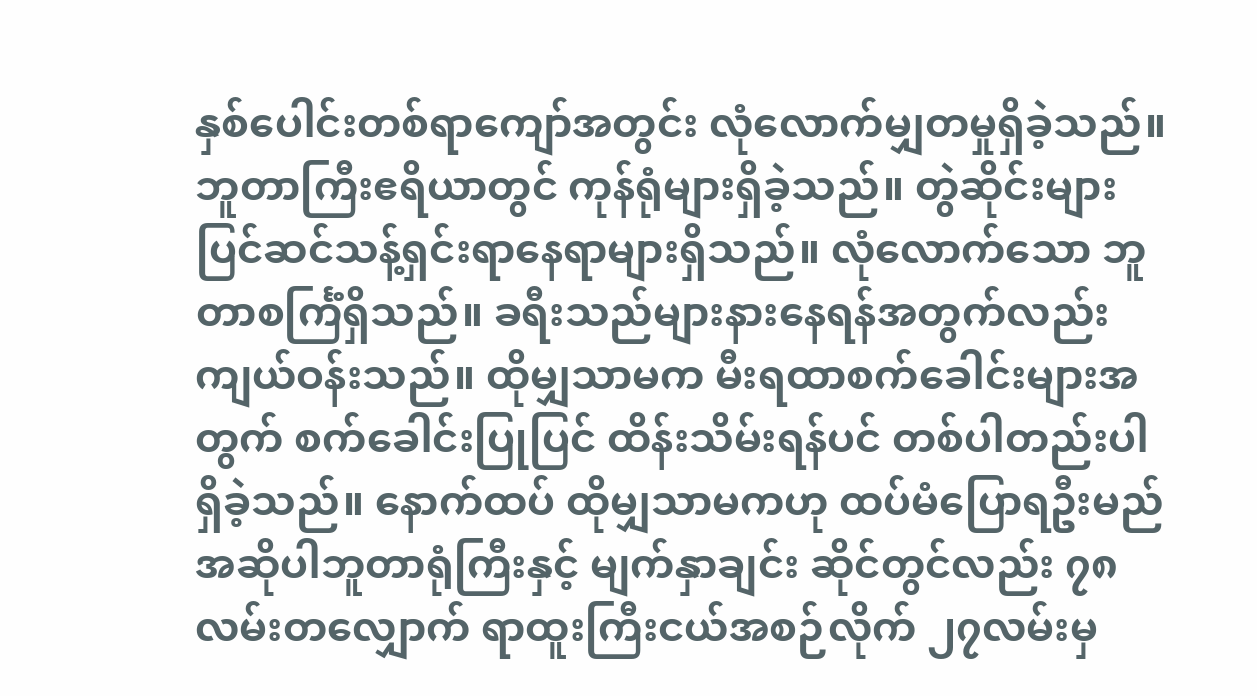နှစ်ပေါင်းတစ်ရာကျော်အတွင်း လုံလောက်မျှတမှုရှိခဲ့သည်။ ဘူတာကြီးဧရိယာတွင် ကုန်ရုံများရှိခဲ့သည်။ တွဲဆိုင်းများ ပြင်ဆင်သန့်ရှင်းရာနေရာများရှိသည်။ လုံလောက်သော ဘူတာစင်္ကြံရှိသည်။ ခရီးသည်များနားနေရန်အတွက်လည်း ကျယ်ဝန်းသည်။ ထိုမျှသာမက မီးရထာစက်ခေါင်းများအတွက် စက်ခေါင်းပြုပြင် ထိန်းသိမ်းရန်ပင် တစ်ပါတည်းပါရှိခဲ့သည်။ နောက်ထပ် ထိုမျှသာမကဟု ထပ်မံပြောရဦးမည် အဆိုပါဘူတာရုံကြီးနှင့် မျက်နှာချင်း ဆိုင်တွင်လည်း ၇၈လမ်းတလျှောက် ရာထူးကြီးငယ်အစဉ်လိုက် ၂၇လမ်းမှ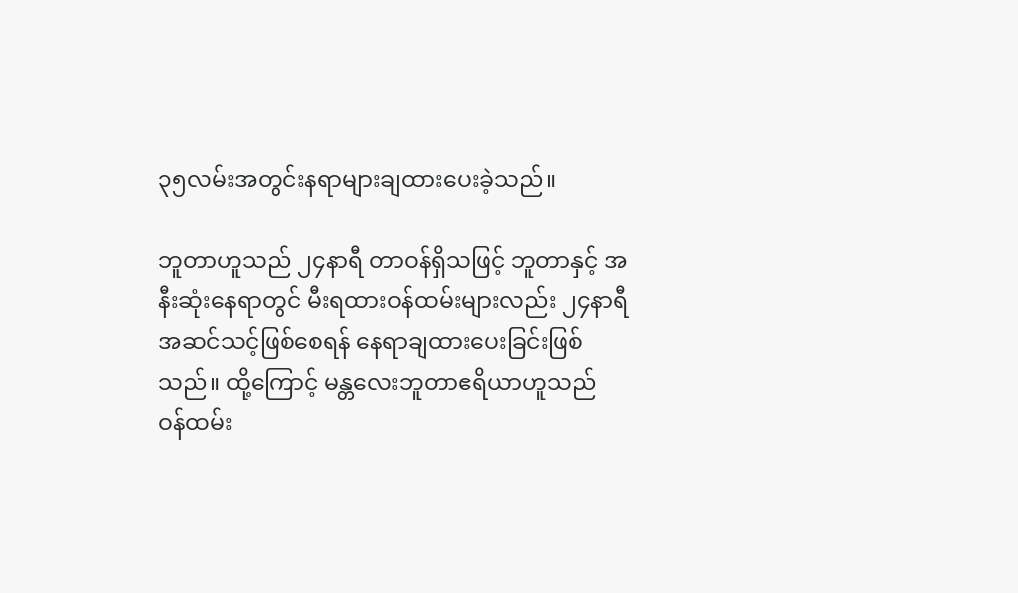၃၅လမ်းအတွင်းနရာများချထားပေးခဲ့သည်။

ဘူတာဟူသည် ၂၄နာရီ တာဝန်ရှိသဖြင့် ဘူတာနှင့် အနီးဆုံးနေရာတွင် မီးရထားဝန်ထမ်းများလည်း ၂၄နာရီ အဆင်သင့်ဖြစ်စေရန် နေရာချထားပေးခြင်းဖြစ်သည်။ ထို့ကြောင့် မန္တလေးဘူတာဧရိယာဟူသည်
ဝန်ထမ်း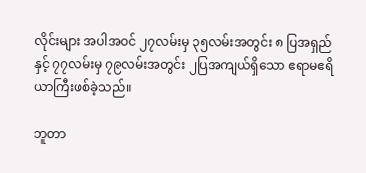လိုင်းများ အပါအဝင် ၂၇လမ်းမှ ၃၅လမ်းအတွင်း ၈ ပြအရှည်နှင့် ၇၇လမ်းမှ ၇၉လမ်းအတွင်း ၂ပြအကျယ်ရှိသော ဧရာမဧရိယာကြီးဖစ်ခဲ့သည်။

ဘူတာ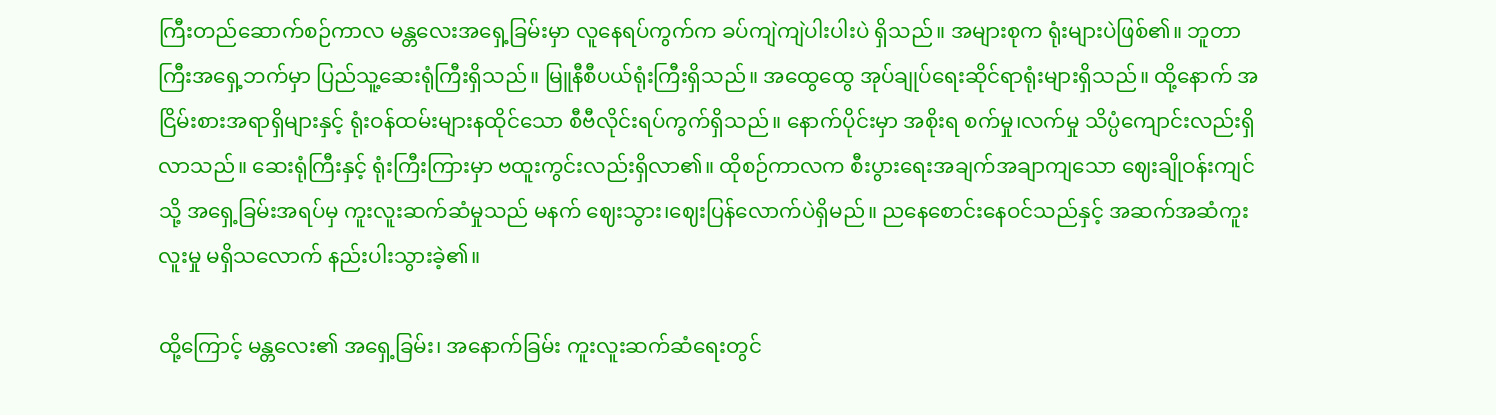ကြီးတည်ဆောက်စဉ်ကာလ မန္တလေးအရှေ့ခြမ်းမှာ လူနေရပ်ကွက်က ခပ်ကျဲကျဲပါးပါးပဲ ရှိသည်။ အများစုက ရုံးများပဲဖြစ်၏။ ဘူတာကြီးအရှေ့ဘက်မှာ ပြည်သူ့ဆေးရုံကြီးရှိသည်။ မြူနီစီပယ်ရုံးကြီးရှိသည်။ အထွေထွေ အုပ်ချုပ်ရေးဆိုင်ရာရုံးများရှိသည်။ ထို့နောက် အငြိမ်းစားအရာရှိများနှင့် ရုံးဝန်ထမ်းများနထိုင်သော စီဗီလိုင်းရပ်ကွက်ရှိသည်။ နောက်ပိုင်းမှာ အစိုးရ စက်မှု၊လက်မှု သိပ္ပံကျောင်းလည်းရှိလာသည်။ ဆေးရုံကြီးနှင့် ရုံးကြီးကြားမှာ ဗထူးကွင်းလည်းရှိလာ၏။ ထိုစဉ်ကာလက စီးပွားရေးအချက်အချာကျသော ဈေးချိုဝန်းကျင်သို့ အရှေ့ခြမ်းအရပ်မှ ကူးလူးဆက်ဆံမှုသည် မနက် ဈေးသွား၊ဈေးပြန်လောက်ပဲရှိမည်။ ညနေစောင်းနေဝင်သည်နှင့် အဆက်အဆံကူးလူးမှု မရှိသလောက် နည်းပါးသွားခဲ့၏။

ထို့ကြောင့် မန္တလေး၏ အရှေ့ခြမ်း၊ အနောက်ခြမ်း ကူးလူးဆက်ဆံရေးတွင်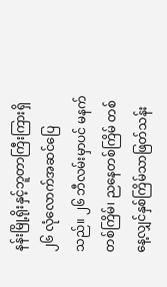နန်းမြို့ရိုးနှင့်ဘူတာကြီးကြားရှိ ၂၆ လုံလောက်အဆင်ပြေသည်။ ၂၆ ဘီလမ်းမှာပင် မနက်တစ်ကြိမ်၊ ညနေတစ်ကြိမ် တစ်နေ့လျှင်နှစ်ကြိမ်သာဖြတ်သန်း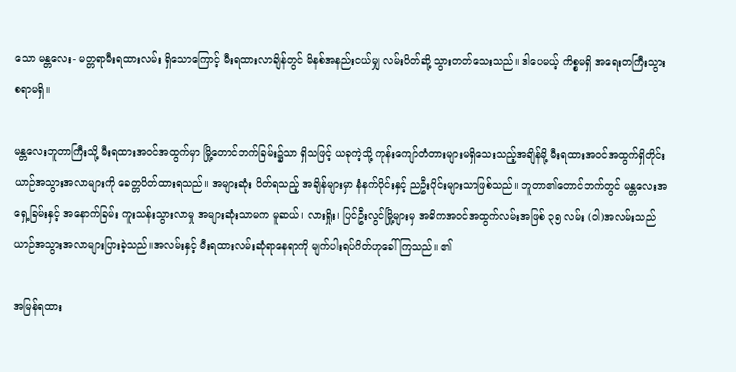သော မန္တလေး- မတ္တရာမီးရထားလမ်း ရှိသောကြောင့် မီးရထားလာချိန်တွင် မိနစ်အနည်းငယ်မျှ လမ်းပိတ်ဆို့ သွားတတ်သေးသည်။ ဒါပေမယ့် ကိစ္စမရှိ အရေးတကြီးသွားစရာမရှိ။

မန္တလေးဘူတာကြီးသို့ မီးရထားအဝင်အထွက်မှာ မြို့တောင်ဘက်ခြမ်း၌သာ ရှိသဖြင့် ယခုကဲ့သို့ ကုန်းကျော်တံတားများမရှိသေးသည့်အချိန်မို့ မီးရထားအဝင်အထွက်ရှိတိုင်း ယာဉ်အသွားအလာများကို ခေတ္တပိတ်ထားရသည်။ အများဆုံး ပိတ်ရသည့် အချိန်များမှာ နံနက်ပိုင်းနှင့် ညဦးပိုင်းများသာဖြစ်သည်။ ဘူတာ၏တောင်ဘက်တွင် မန္တလေးအရှေ့ခြမ်းနှင့် အနောက်ခြမ်း ကူးသန်းသွားလာမှု အများဆုံးသာမက မူဆယ်၊ လားရှိုး၊ ပြင်ဦးလွင်မြို့များမှ အဓိကအဝင်အထွက်လမ်းအဖြစ် ၃၅ လမ်း (ဝါ)အလမ်းသည် ယာဉ်အသွားအလာများပြားခဲ့သည်။အလမ်းနှင့် မီးရထားလမ်းဆုံရာနေရာကို မျက်ပါးရပ်ဂိတ်ဟုခေါ်ကြသည်။ ၏

အမြန်ရထား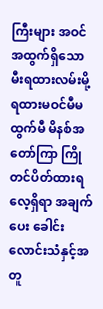ကြီးများ အဝင်အထွက်ရှိသော မီးရထားလမ်းမို့ ရထားမဝင်မီမထွက်မီ မိနစ်အတော်ကြာ ကြိုတင်ပိတ်ထားရလေ့ရှိရာ အချက်ပေး ခေါင်းလောင်းသံနှင့်အတူ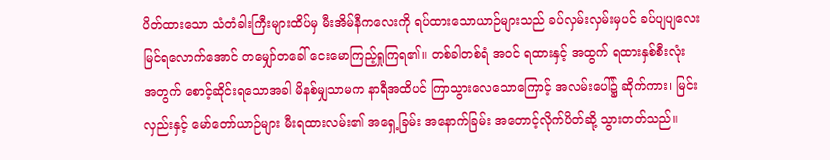ပိတ်ထားသော သံတံခါးကြီးများထိပ်မှ မီးအိမ်နီကလေးကို ရပ်ထားသောယာဉ်များသည် ခပ်လှမ်းလှမ်းမှပင် ခပ်ပျပျလေးမြင်ရလောက်အောင် တမျှော်တခေါ် ငေးမောကြည့်ရှုကြရ၏။ တစ်ခါတစ်ရံ အဝင် ရထားနှင့် အထွက် ရထားနှစ်စီးလုံး အတွက် စောင့်ဆိုင်းရသောအခါ မိနစ်မျှသာမက နာရီအထိပင် ကြာသွားလေသောကြောင့် အလမ်းပေါ်၌ ဆိုက်ကား၊ မြင်းလှည်းနှင့် မော်တော်ယာဉ်များ မီးရထားလမ်း၏ အရှေ့ခြမ်း အနောက်ခြမ်း အတောင့်လိုက်ပိတ်ဆို့ သွားတတ်သည်။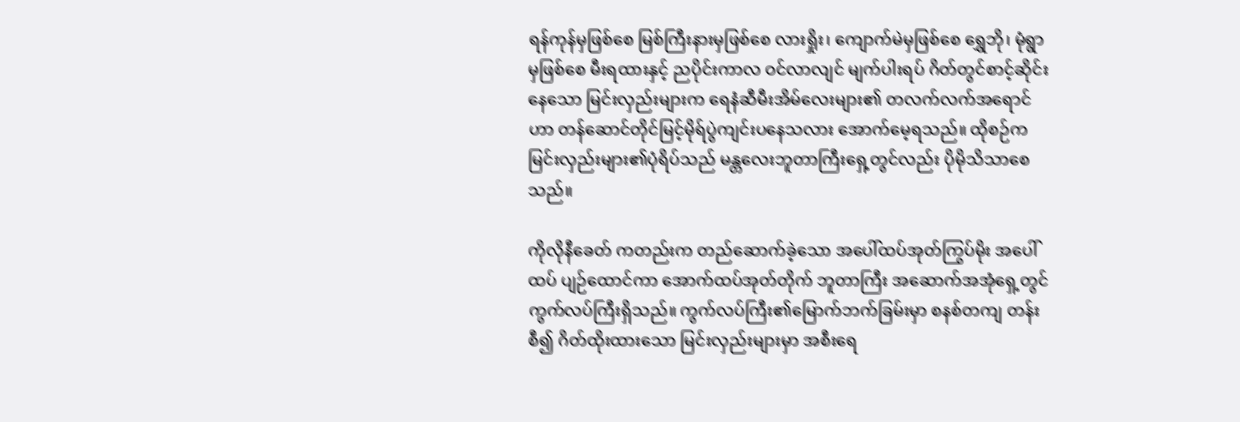ရန်ကုန်မှဖြစ်စေ မြစ်ကြီးနားမှဖြစ်စေ လားရှိုး၊ ကျောက်မဲမှဖြစ်စေ ရွှေဘို၊ မုံရွာမှဖြစ်စေ မီးရထားနှင့် ညပိုင်းကာလ ဝင်လာလျင် မျက်ပါးရပ် ဂိတ်တွင်စာင့်ဆိုင်းနေသော မြင်းလှည်းများက ရေနံဆီမီးအိမ်လေးများ၏ တလက်လက်အရောင်ဟာ တန်ဆောင်တိုင်မြင့်မိုရ်ပွဲကျင်းပနေသလား အောက်မေ့ရသည်။ ထိုစဉ်က မြင်းလှည်းများ၏ပုံရိပ်သည် မန္တလေးဘူတာကြီးရှေ့တွင်လည်း ပိုမိုသိသာစေသည်။

ကိုလိုနီခေတ် ကတည်းက တည်ဆောက်ခဲ့သော အပေါ်ထပ်အုတ်ကြွပ်မိုး အပေါ်ထပ် ပျဉ်ထောင်ကာ အောက်ထပ်အုတ်တိုက် ဘူတာကြီး အဆောက်အအုံရှေ့တွင် ကွက်လပ်ကြီးရှိသည်။ ကွက်လပ်ကြီး၏မြောက်ဘက်ခြမ်းမှာ စနစ်တကျ တန်းစီ၍ ဂိတ်ထိုးထားသော မြင်းလှည်းများမှာ အစီးရေ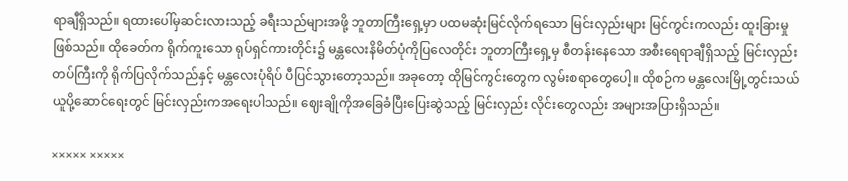ရာချီရှိသည်။ ရထားပေါ်မှဆင်းလားသည့် ခရီးသည်များအဖို့ ဘူတာကြီးရှေ့မှာ ပထမဆုံးမြင်လိုက်ရသော မြင်းလှည်းများ မြင်ကွင်းကလည်း ထူးခြားမှုဖြစ်သည်။ ထိုခေတ်က ရိုက်ကူးသော ရုပ်ရှင်ကားတိုင်း၌ မန္တလေးနိမိတ်ပုံကိုပြလေတိုင်း ဘူတာကြီးရှေ့မှ စီတန်းနေသော အစီးရေရာချီရှိသည့် မြင်းလှည်းတပ်ကြီးကို ရိုက်ပြလိုက်သည်နှင့် မန္တလေးပုံရိပ် ပီပြင်သွားတော့သည်။ အခုတော့ ထိုမြင်ကွင်းတွေက လွမ်းစရာတွေပေါ့။ ထိုစဉ်က မန္တလေးမြို့တွင်းသယ်ယူပို့ဆောင်ရေးတွင် မြင်းလှည်းကအရေးပါသည်။ ဈေးချိုကိုအခြေခံပြီးပြေးဆွဲသည့် မြင်းလှည်း လိုင်းတွေလည်း အများအပြားရှိသည်။

××××× ×××××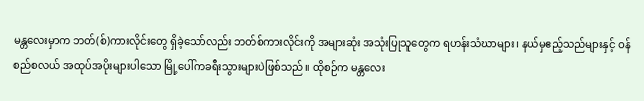မန္တလေးမှာက ဘတ်(စ်)ကားလိုင်းတွေ ရှိခဲ့သော်လည်း ဘတ်စ်ကားလိုင်းကို အများဆုံး အသုံးပြုသူတွေက ရဟန်းသံဃာများ၊ နယ်မှဧည့်သည်များနှင့် ဝန်စည်စလယ် အထုပ်အပိုးများပါသော မြို့ပေါ်ကခရီးသွားများပဲဖြစ်သည်။ ထိုစဉ်က မန္တလေး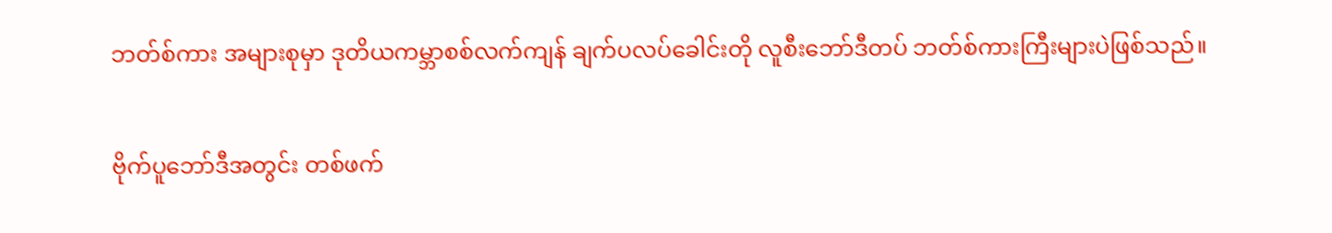ဘတ်စ်ကား အများစုမှာ ဒုတိယကမ္ဘာစစ်လက်ကျန် ချက်ပလပ်ခေါင်းတို လူစီးဘော်ဒီတပ် ဘတ်စ်ကားကြီးများပဲဖြစ်သည်။

ဗိုက်ပူဘော်ဒီအတွင်း တစ်ဖက်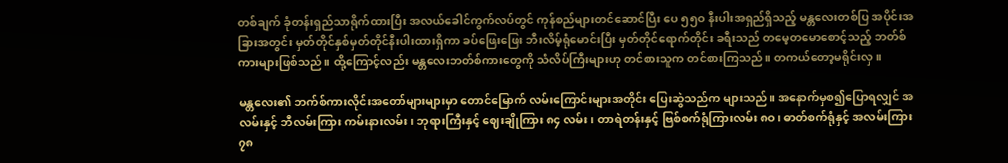တစ်ချက် ခုံတန်းရှည်သာရိုက်ထားပြီး အလယ်ခေါင်ကွက်လပ်တွင် ကုန်စည်များတင်ဆောင်ပြီး ပေ ၅၅ဝ နီးပါးအရှည်ရှိသည့် မန္တလေးတစ်ပြ အပိုင်းအခြားအတွင်း မှတ်တိုင်နှစ်မှတ်တိုင်နီးပါးထားရှိကာ ခပ်ဖြေးဖြေး ဘီးလိမ့်ရုံမောင်းပြီး မှတ်တိုင်ရောက်တိုင်း ခရီးသည် တမေ့တမောစောင့်သည့် ဘတ်စ်ကားများဖြစ်သည်။ ထို့ကြောင့်လည်း မန္တလေးဘတ်စ်ကားတွေကို သံလိပ်ကြီးများဟု တင်စားသူက တင်စားကြသည်။ တကယ်တော့မရိုင်းလှ။

မန္တလေး၏ ဘက်စ်ကားလိုင်းအတော်များများမှာ တောင်မြောက် လမ်းကြောင်းများအတိုင်း ပြေးဆွဲသည်က များသည်။ အနောက်မှစ၍ပြောရလျှင် အလမ်းနှင့် ဘီလမ်းကြား ကမ်းနားလမ်း၊ ဘုရားကြီးနှင့် ဈေးချိုကြား ၈၄ လမ်း၊ တာရဲတန်းနှင့် ဗြစ်စက်ရုံကြားလမ်း ၈ဝ၊ ဓာတ်စက်ရုံနှင့် အလမ်းကြား ၇၈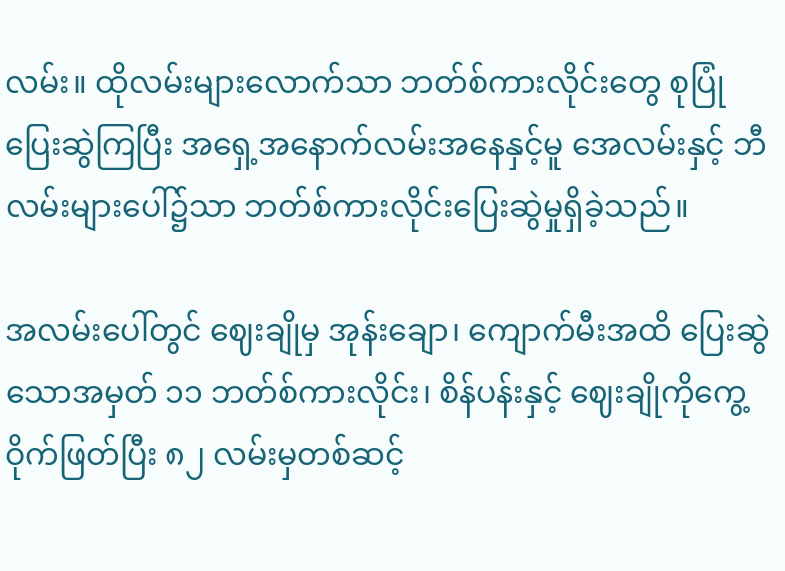လမ်း။ ထိုလမ်းများလောက်သာ ဘတ်စ်ကားလိုင်းတွေ စုပြုံပြေးဆွဲကြပြီး အရှေ့အနောက်လမ်းအနေနှင့်မူ အေလမ်းနှင့် ဘီလမ်းများပေါ်၌သာ ဘတ်စ်ကားလိုင်းပြေးဆွဲမှုရှိခဲ့သည်။

အလမ်းပေါ်တွင် ဈေးချိုမှ အုန်းချော၊ ကျောက်မီးအထိ ပြေးဆွဲသောအမှတ် ၁၁ ဘတ်စ်ကားလိုင်း၊ စိန်ပန်းနှင့် ဈေးချိုကိုကွေ့ဝိုက်ဖြတ်ပြီး ၈၂ လမ်းမှတစ်ဆင့်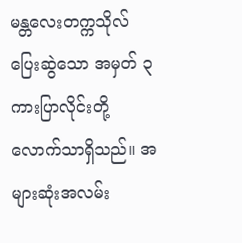မန္တလေးတက္ကသိုလ်ပြေးဆွဲသော အမှတ် ၃
ကားပြာလိုင်းတို့လောက်သာရှိသည်။ အများဆုံးအလမ်း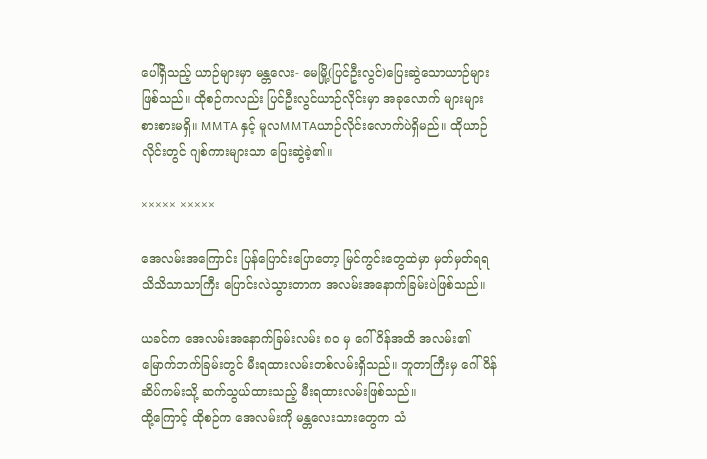ပေါ်ရှိသည့် ယာဉ်များမှာ မန္တလေး- မေမြို့(ပြင်ဦးလွင်)ပြေးဆွဲသောယာဉ်များဖြစ်သည်။ ထိုစဉ်ကလည်း ပြင်ဦးလွင်ယာဉ်လိုင်းမှာ အခုလောက် များများစားစားမရှိ။ MMTA နှင့် မူလMMTAယာဉ်လိုင်းလောက်ပဲရှိမည်။ ထိုယာဉ်လိုင်းတွင် ဂျစ်ကားများသာ ပြေးဆွဲခဲ့၏။

××××× ×××××

အေလမ်းအကြောင်း ပြန်ပြောင်းပြောတော့ မြင်ကွင်းတွေထဲမှာ မှတ်မှတ်ရရ သိသိသာသာကြီး ပြောင်းလဲသွားတာက အလမ်းအနောက်ခြမ်းပဲဖြစ်သည်။

ယခင်က အေလမ်းအနောက်ခြမ်းလမ်း ၈ဝ မှ ဂေါ်ဝိန်အထိ အလမ်း၏ မြောက်ဘက်ခြမ်းတွင် မီးရထားလမ်းတစ်လမ်းရှိသည်။ ဘူတာကြီးမှ ဂေါ်ဝိန်ဆိပ်ကမ်းသို့ ဆက်သွယ်ထားသည့် မီးရထားလမ်းဖြစ်သည်။
ထို့ကြောင့် ထိုစဉ်က အေလမ်းကို မန္တလေးသားတွေက သံ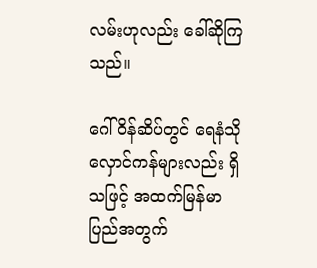လမ်းဟုလည်း ခေါ်ဆိုကြသည်။

ဂေါ်ဝိန်ဆိပ်တွင် ရေနံသိုလှောင်ကန်များလည်း ရှိသဖြင့် အထက်မြန်မာပြည်အတွက်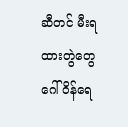ဆီတင် မီးရထားတွဲတွေ ဂေါ်ဝိန်ရေ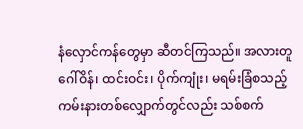နံလှောင်ကန်တွေမှာ ဆီတင်ကြသည်။ အလားတူ ဂေါ်ဝိန်၊ ထင်းဝင်း၊ ပိုက်ကျုံး၊ မရမ်းခြံစသည့် ကမ်းနားတစ်လျှောက်တွင်လည်း သစ်စက်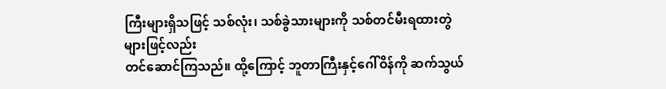ကြီးများရှိသဖြင့် သစ်လုံး၊ သစ်ခွဲသားများကို သစ်တင်မီးရထားတွဲများဖြင့်လည်း
တင်ဆောင်ကြသည်။ ထို့ကြောင့် ဘူတာကြီးနှင့်ဂေါ်ဝိန်ကို ဆက်သွယ်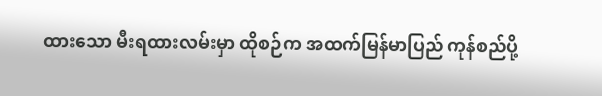ထားသော မီးရထားလမ်းမှာ ထိုစဉ်က အထက်မြန်မာပြည် ကုန်စည်ပို့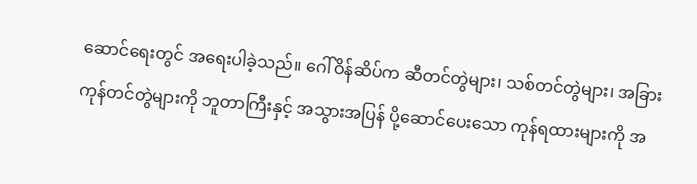ဆောင်ရေးတွင် အရေးပါခဲ့သည်။ ဂေါ်ဝိန်ဆိပ်က ဆီတင်တွဲများ၊ သစ်တင်တွဲများ၊ အခြား ကုန်တင်တွဲများကို ဘူတာကြီးနှင့် အသွားအပြန် ပို့ဆောင်ပေးသော ကုန်ရထားများကို အ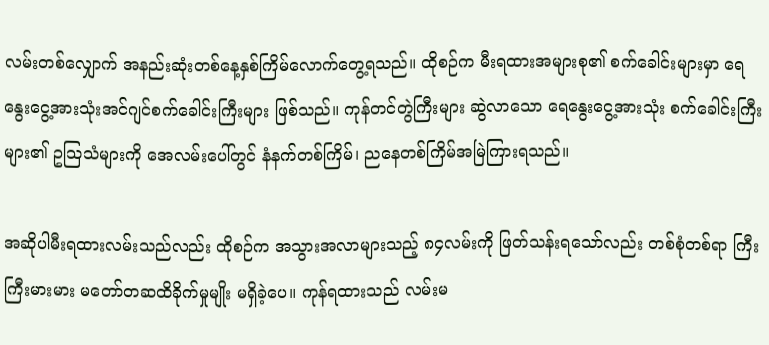လမ်းတစ်လျှောက် အနည်းဆုံးတစ်နေ့နှစ်ကြိမ်လောက်တွေ့ရသည်။ ထိုစဉ်က မီးရထားအများစု၏ စက်ခေါင်းများမှာ ရေနွေးငွေ့အားသုံးအင်ဂျင်စက်ခေါင်းကြီးများ ဖြစ်သည်။ ကုန်တင်တွဲကြီးများ ဆွဲလာသော ရေနွေးငွေ့အားသုံး စက်ခေါင်းကြီးများ၏ ဥသြသံများကို အေလမ်းပေါ်တွင် နံနက်တစ်ကြိမ်၊ ညနေတစ်ကြိမ်အမြဲကြားရသည်။

အဆိုပါမီးရထားလမ်းသည်လည်း ထိုစဉ်က အသွားအလာများသည့် ၈၄လမ်းကို ဖြတ်သန်းရသော်လည်း တစ်စုံတစ်ရာ ကြီးကြီးမားမား မတော်တဆထိခိုက်မှုမျိုး မရှိခဲ့ပေ။ ကုန်ရထားသည် လမ်းမ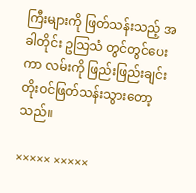ကြီးများကို ဖြတ်သန်းသည့် အခါတိုင်း ဥသြသံ တွင်တွင်ပေးကာ လမ်းကို ဖြည်းဖြည်းချင်း တိုးဝင်ဖြတ်သန်းသွားတော့သည်။

××××× ×××××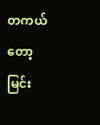တကယ်တော့ မြင်း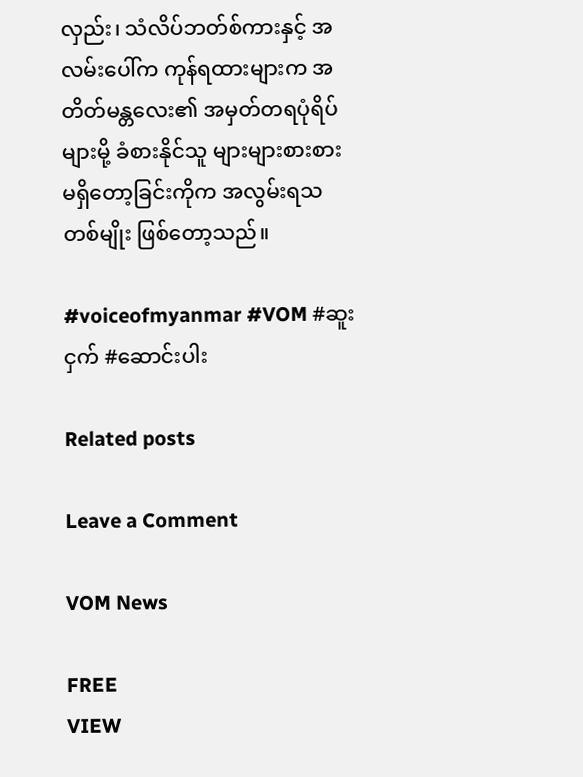လှည်း၊ သံလိပ်ဘတ်စ်ကားနှင့် အလမ်းပေါ်က ကုန်ရထားများက အတိတ်မန္တလေး၏ အမှတ်တရပုံရိပ်များမို့ ခံစားနိုင်သူ များများစားစား မရှိတော့ခြင်းကိုက အလွမ်းရသတစ်မျိုး ဖြစ်တော့သည်။

#voiceofmyanmar #VOM #ဆူးငှက် #ဆောင်းပါး

Related posts

Leave a Comment

VOM News

FREE
VIEW